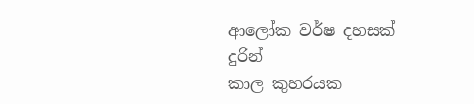ආලෝක වර්ෂ දහසක් දුරින්
කාල කුහරයක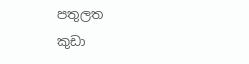පතුලත
කුඩා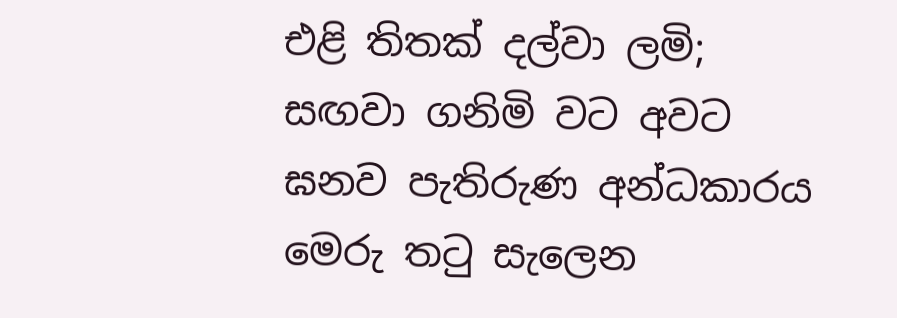එළි තිතක් දල්වා ලමි;
සඟවා ගනිමි වට අවට
ඝනව පැතිරුණ අන්ධකාරය
මෙරු තටු සැලෙන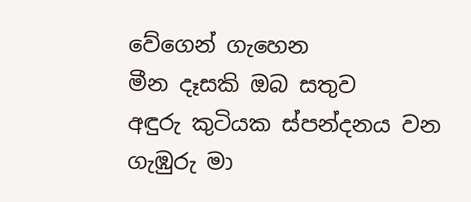වේගෙන් ගැහෙන
මීන දෑසකි ඔබ සතුව
අඳුරු කුටියක ස්පන්දනය වන
ගැඹුරු මා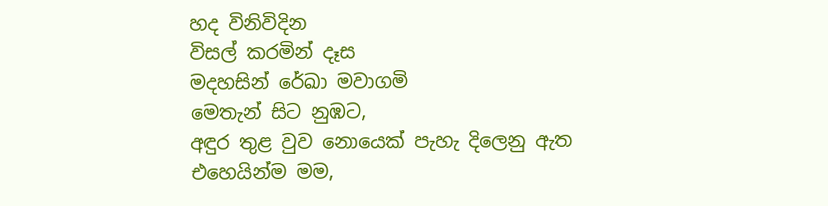හද විනිවිදින
විසල් කරමින් දෑස
මදහසින් රේඛා මවාගමි
මෙතැන් සිට නුඹට,
අඳුර තුළ වුව නොයෙක් පැහැ දිලෙනු ඇත
එහෙයින්ම මම,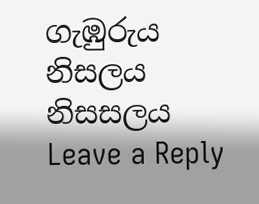ගැඹුරුය
නිසලය
නිසසලය
Leave a Reply